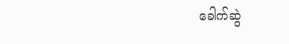ခေါက်ဆွဲ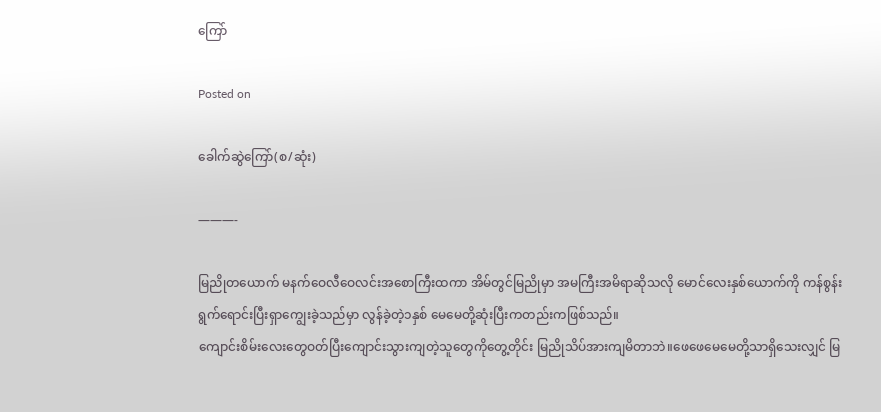ကြော်

Posted on

ခေါက်ဆွဲကြော်(စ/ဆုံး)

———-

မြညိုတယောက် မနက်ဝေလီဝေလင်းအစောကြီးထကာ အိမ်တွင်မြညိုမှာ အမကြီးအမိရာဆိုသလို မောင်လေးနှစ်ယောက်ကို ကန်စွန်းရွက်ရောင်းပြီးရှာကျွေးခဲ့သည်မှာ လွန်ခဲ့တဲ့၁နှစ် မေမေတို့ဆုံးပြီးကတည်းကဖြစ်သည်။
ကျောင်းစိမ်းလေးတွေဝတ်ပြီးကျောင်းသွားကျတဲ့သူတွေကိုတွေ့တိုင်း မြညိုသိပ်အားကျမိတာဘဲ။ဖေဖေမေမေတို့သာရှိသေးလျှင် မြ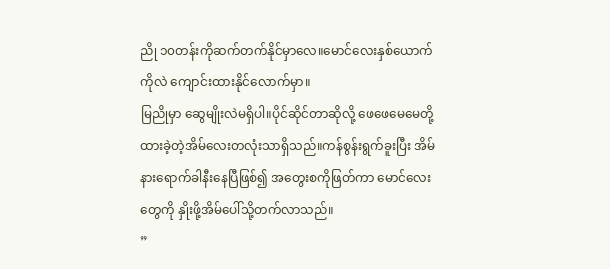ညို ၁၀တန်းကိုဆက်တက်နိုင်မှာလေ။မောင်လေးနှစ်ယောက်ကိုလဲ ကျောင်းထားနိုင်လောက်မှာ။
မြညိုမှာ ဆွေမျိုးလဲမရှိပါ။ပိုင်ဆိုင်တာဆိုလို့ ဖေဖေမေမေတို့ထားခဲ့တဲ့အိမ်လေးတလုံးသာရှိသည်။ကန်စွန်းရွက်ခူးပြီး အိမ်နားရောက်ခါနီးနေပြီဖြစ်၍ အတွေးစကိုဖြတ်ကာ မောင်လေးတွေကို နှိုးဖို့အိမ်ပေါ်သို့တက်လာသည်။
”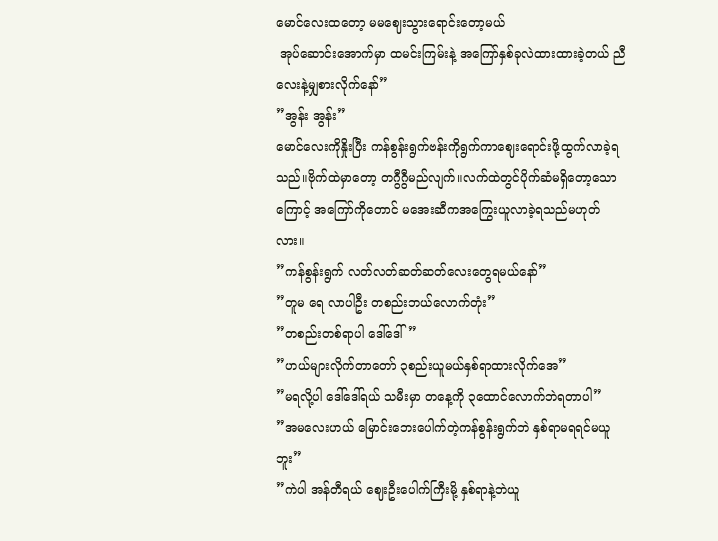မောင်လေးထတော့ မမဈေးသွားရောင်းတော့မယ်
 အုပ်ဆောင်းအောက်မှာ ထမင်းကြမ်းနဲ့ အကြော်နှစ်ခုလဲထားထားခဲ့တယ် ညီလေးနဲ့မျှစားလိုက်နော်”
”အွန်း အွန်း”
မောင်လေးကိုနှိုးပြီး ကန်စွန်းရွက်ဗန်းကိုရွက်ကာဈေးရောင်းဖို့ထွက်လာခဲ့ရသည်။ဗိုက်ထဲမှာတော့ တဂွီဂွီမည်လျက်။လက်ထဲတွင်ပိုက်ဆံမရှိတော့သောကြောင့် အကြော်ကိုတောင် မအေးဆီကအကြွေးယူလာခဲ့ရသည်မဟုတ်လား။
”ကန်စွန်းရွက် လတ်လတ်ဆတ်ဆတ်လေးတွေရမယ်နော်”
”တူမ ရေ လာပါဦး တစည်းဘယ်လောက်တုံး”
”တစည်းတစ်ရာပါ ဒေါ်ဒေါ်”
”ဟယ်များလိုက်တာတော် ၃စည်းယူမယ်နှစ်ရာထားလိုက်အေ”
”မရလို့ပါ ဒေါ်ဒေါ်ရယ် သမီးမှာ တနေ့ကို ၃ထောင်လောက်ဘဲရတာပါ”
”အမလေးဟယ် မြောင်းဘေးပေါက်တဲ့ကန်စွန်းရွက်ဘဲ နှစ်ရာမရရင်မယူဘူး”
”ကဲပါ အန်တီရယ် ဈေးဦးပေါက်ကြီးမို့ နှစ်ရာနဲ့ဘဲယူ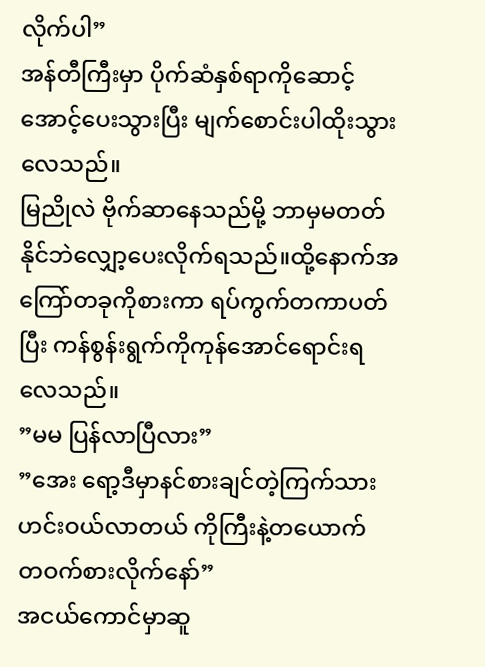လိုက်ပါ”
အန်တီကြီးမှာ ပိုက်ဆံနှစ်ရာကိုဆောင့်အောင့်ပေးသွားပြီး မျက်စောင်းပါထိုးသွားလေသည်။
မြညိုလဲ ဗိုက်ဆာနေသည်မို့ ဘာမှမတတ်နိုင်ဘဲလျှော့ပေးလိုက်ရသည်။ထို့နောက်အကြော်တခုကိုစားကာ ရပ်ကွက်တကာပတ်ပြီး ကန်စွန်းရွက်ကိုကုန်အောင်ရောင်းရလေသည်။
”မမ ပြန်လာပြီလား”
”အေး ရော့ဒီမှာနင်စားချင်တဲ့ကြက်သားဟင်းဝယ်လာတယ် ကိုကြီးနဲ့တယောက်တ‌ဝက်စားလိုက်နော်”
အငယ်ကောင်မှာဆူ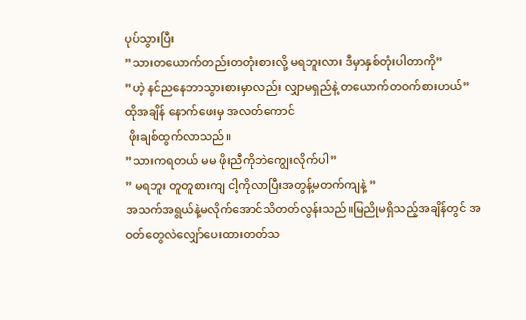ပုပ်သွားပြီး
”သားတယောက်တည်းတတုံးစားလို့ မရဘူးလား ဒီမှာနှစ်တုံးပါတာကို”
”ဟဲ့ နင်ညနေဘာသွားစားမှာလည်း လျှာမရှည်နဲ့ တယောက်တဝက်စားဟယ်”
ထိုအချိန် နောက်ဖေးမှ အလတ်ကောင်
 ဖိုးချစ်ထွက်လာသည်။
”သားကရတယ် မမ ဖိုးညီကိုဘဲကျွေးလိုက်ပါ”
” မရဘူး တူတူစားကျ ငါ့ကိုလာပြီးအတွန့်မတက်ကျနဲ့ ”
အသက်အရွယ်နဲ့မလိုက်အောင်သိတတ်လွန်းသည်။မြညိုမရှိသည့်အချိန်တွင် အဝတ်တွေလဲလျှော်ပေးထားတတ်သ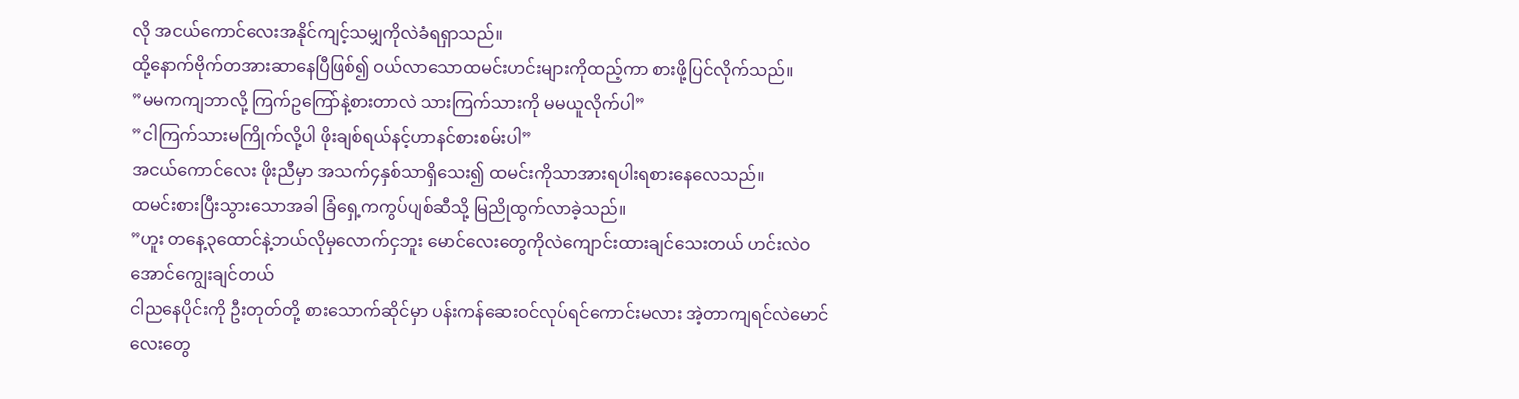လို အငယ်ကောင်လေးအနိုင်ကျင့်သမျှကိုလဲခံရရှာသည်။
ထို့နောက်ဗိုက်တအားဆာနေပြီဖြစ်၍ ဝယ်လာသောထမင်းဟင်းများကိုထည့်ကာ စားဖို့ပြင်လိုက်သည်။
”မမကကျဘာလို့ ကြက်ဥကြော်နဲ့စားတာလဲ သားကြက်သားကို မမယူလိုက်ပါ”
”ငါကြက်သားမကြိုက်လို့ပါ ဖိုးချစ်ရယ်နင့်ဟာနင်စားစမ်းပါ”
အငယ်ကောင်လေး ဖိုးညီမှာ အသက်၄နှစ်သာရှိသေး၍ ထမင်းကိုသာအားရပါးရစားနေလေသည်။
ထမင်းစားပြီးသွားသောအခါ ခြံရှေ့ကကွပ်ပျစ်ဆီသို့ မြညိုထွက်လာခဲ့သည်။
”ဟူး တနေ့၃ထောင်နဲ့ဘယ်လိုမှလောက်ငှဘူး မောင်လေးတွေကိုလဲကျောင်းထားချင်သေးတယ် ဟင်းလဲဝအောင်ကျွေးချင်တယ်
ငါညနေပိုင်းကို ဦးတုတ်တို့ စားသောက်ဆိုင်မှာ ပန်းကန်ဆေးဝင်လုပ်ရင်ကောင်းမလား အဲ့တာကျရင်လဲမောင်လေးတွေ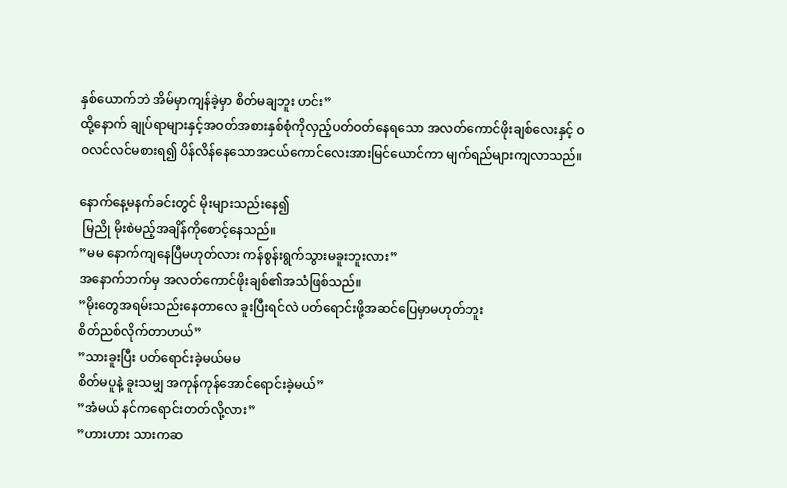နှစ်ယောက်ဘဲ အိမ်မှာကျန်ခဲ့မှာ စိတ်မချဘူး ဟင်း”
ထို့နောက် ချုပ်ရာများနှင့်အဝတ်အစားနှစ်စုံကိုလှည့်ပတ်ဝတ်နေရသော အလတ်ကောင်ဖိုးချစ်လေးနှင့် ဝဝလင်လင်မစားရ၍ ပိန်လိန်နေသောအငယ်ကောင်လေးအားမြင်ယောင်ကာ မျက်ရည်များကျလာသည်။

နောက်နေ့မနက်ခင်းတွင် မိုးများသည်းနေ၍
 မြညို မိုးစဲမည့်အချိန်ကိုစောင့်နေသည်။
”မမ နောက်ကျနေပြီမဟုတ်လား ကန်စွန်းရွက်သွားမခူးဘူးလား”
အနောက်ဘက်မှ အလတ်ကောင်ဖိုးချစ်၏အသံဖြစ်သည်။
”မိုးတွေအရမ်းသည်းနေတာလေ ခူးပြီးရင်လဲ ပတ်ရောင်းဖို့အဆင်ပြေမှာမဟုတ်ဘူး
စိတ်ညစ်လိုက်တာဟယ်”
”သားခူးပြီး ပတ်ရောင်းခဲ့မယ်မမ
စိတ်မပူနဲ့ ခူးသမျှ အကုန်ကုန်အောင်ရောင်းခဲ့မယ်”
”အံမယ် နင်ကရောင်းတတ်လို့လား”
”ဟားဟား သားကဆ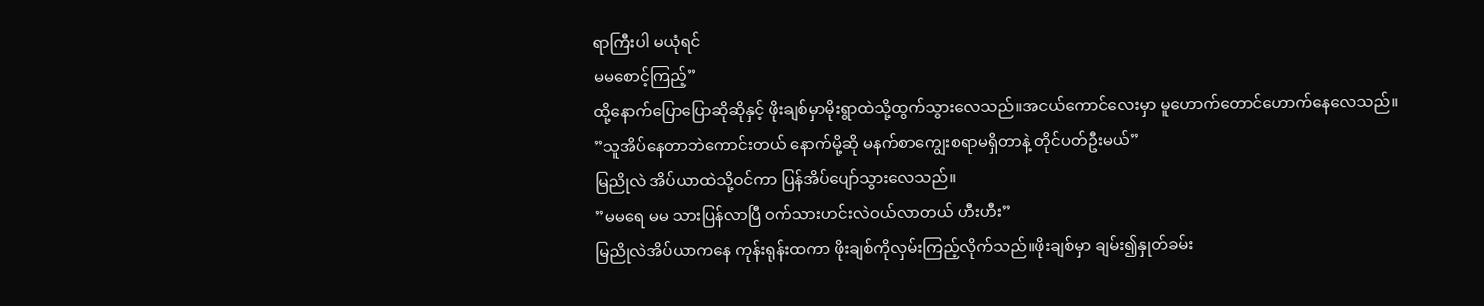ရာကြီးပါ မယုံရင်
မမစောင့်ကြည့်”
ထို့နောက်ပြောပြောဆိုဆိုနှင့် ဖိုးချစ်မှာမိုးရွာထဲသို့ထွက်သွားလေသည်။အငယ်ကောင်လေးမှာ မူဟောက်တောင်ဟောက်နေလေသည်။
”သူအိပ်နေတာဘဲကောင်းတယ် နောက်မို့ဆို မနက်စာကျွေးစရာမရှိတာနဲ့ တိုင်ပတ်ဦးမယ်”
မြညိုလဲ အိပ်ယာထဲသို့ဝင်ကာ ပြန်အိပ်ပျော်သွားလေသည်။
”မမရေ မမ သားပြန်လာပြီ ဝက်သားဟင်းလဲဝယ်လာတယ် ဟီးဟီး”
မြညိုလဲအိပ်ယာကနေ ကုန်းရုန်းထကာ ဖိုးချစ်ကိုလှမ်းကြည့်လိုက်သည်။ဖိုးချစ်မှာ ချမ်း၍နှုတ်ခမ်း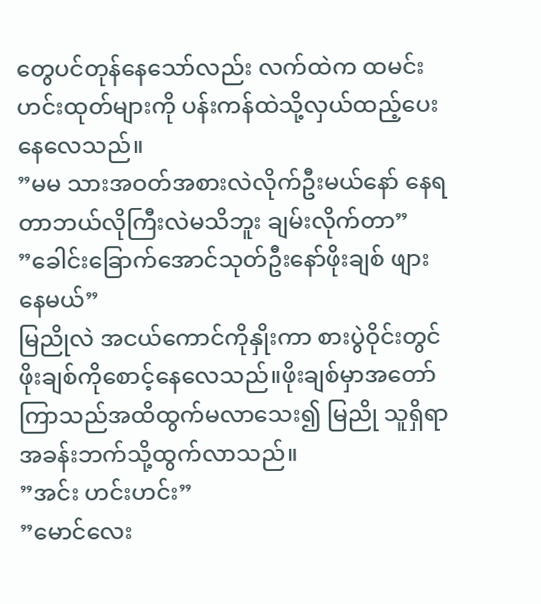တွေပင်တုန်နေသော်လည်း လက်ထဲက ထမင်းဟင်းထုတ်များကို ပန်းကန်ထဲသို့လှယ်ထည့်ပေးနေလေသည်။
”မမ သားအဝတ်အစားလဲလိုက်ဦးမယ်နော် နေရတာဘယ်လိုကြီးလဲမသိဘူး ချမ်းလိုက်တာ”
”ခေါင်းခြောက်အောင်သုတ်ဦးနော်ဖိုးချစ် ဖျားနေမယ်”
မြညိုလဲ အငယ်ကောင်ကိုနှိုးကာ စားပွဲဝိုင်းတွင် ဖိုးချစ်ကိုစောင့်နေလေသည်။ဖိုးချစ်မှာအတော်ကြာသည်အထိထွက်မလာသေး၍ မြညို သူရှိရာအခန်းဘက်သို့ထွက်လာသည်။
”အင်း ဟင်းဟင်း”
”မောင်လေး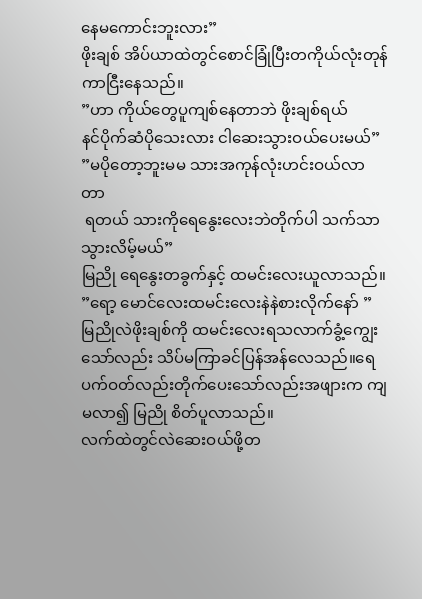နေမကောင်းဘူးလား”
ဖိုးချစ် အိပ်ယာထဲတွင်စောင်ခြုံပြီးတကိုယ်လုံးတုန်ကာငြီးနေ‌သည်။
”ဟာ ကိုယ်တွေပူကျစ်နေတာဘဲ ဖိုးချစ်ရယ်
နင်ပိုက်ဆံပိုသေးလား ငါဆေးသွားဝယ်ပေးမယ်”
”မပိုတော့ဘူးမမ သားအကုန်လုံးဟင်းဝယ်လာတာ
 ရတယ် သားကိုရေနွေးလေးဘဲတိုက်ပါ သက်သာသွားလိမ့်မယ်”
မြညို ရေနွေးတခွက်နှင့် ထမင်းလေးယူလာသည်။
”ရော့ မောင်လေးထမင်းလေးနဲနဲစားလိုက်နော် ”
မြညိုလဲဖိုးချစ်ကို ထမင်းလေးရသလာက်ခွံ့ကျွေးသော်လည်း သိပ်မကြာခင်ပြန်အန်လေသည်။ရေပက်ဝတ်လည်းတိုက်ပေးသော်လည်းအဖျားက ကျမလာ၍ မြညို စိတ်ပူလာသည်။
လက်ထဲတွင်လဲဆေးဝယ်ဖို့တ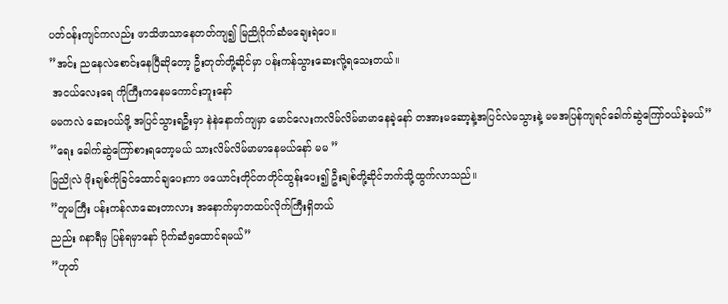ပတ်ဝန်းကျင်ကလည်း ဖာသိဖာသာနေတတ်ကျ၍ မြညိုပိုက်ဆံမချေးရဲပေ။
”အင်း ညနေလဲစောင်းနေပြီဆိုတော့ ဦးတုတ်တို့ဆိုင်မှာ ပန်းကန်သွားဆေးလို့ရသေးတယ်။
 အငယ်လေးရေ ကိုကြီးကနေမကောင်းဘူးနော်
မမကလဲ ဆေးဝယ်ဖို့ အပြင်သွားရဦးမှာ နဲနဲနောက်ကျမှာ မောင်လေးကလိမ်လိမ်မာမာနေခဲ့နော် တအားမဆော့နဲ့အပြင်လဲမသွားနဲ့ မမအပြန်ကျရင်ခေါက်ဆွဲကြော်ဝယ်ခဲ့မယ်”
”ရေး ခေါက်ဆွဲကြော်စားရတော့မယ် သားလိမ်လိမ်မာမာနေမယ်နော် မမ ”
မြညိုလဲ ဖိုးချစ်ကိုခြင်ထောင်ချပေးကာ ဖယောင်းတိုင်တတိုင်ထွန်းပေး၍ ဦးချစ်တို့ဆိုင်ဘက်သို့ထွက်လာသည်။
”တူမကြီး ပန်းကန်လာဆေးတာလား အနောက်မှာတထပ်လိုက်ကြီးရှိတယ်
ညည်း ၈နာရီမှ ပြန်ရမှာနော် ပိုက်ဆံ၅ထောင်ရမယ်”
”ဟုတ်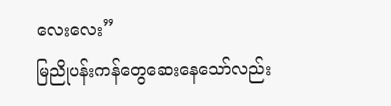လေးလေး”
မြညိုပန်းကန်တွေဆေးနေသော်လည်း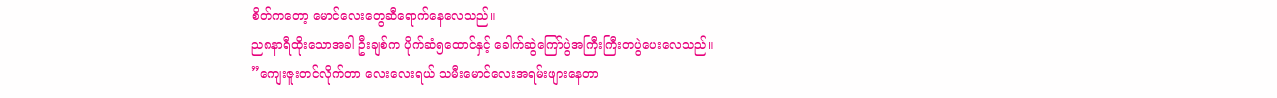စိတ်ကတော့ မောင်လေးတွေဆီရောက်နေလေသည်။
ည၈နာရီထိုးသောအခါ ဦးချစ်က ပိုက်ဆံ၅ထောင်နှင့် ခေါက်ဆွဲကြော်ပွဲအကြီးကြီးတပွဲပေးလေသည်။
”ကျေးဇူးတင်လိုက်တာ လေးလေးရယ် သမီးမောင်လေးအရမ်းဖျားနေတာ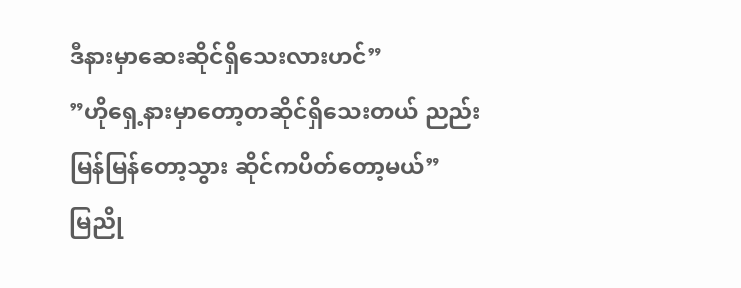ဒီနားမှာဆေးဆိုင်ရှိသေးလားဟင်”
”ဟိုရှေ့နားမှာတော့တဆိုင်‌ရှိသေးတယ် ညည်းမြန်မြန်တော့သွား ဆိုင်ကပိတ်တော့မယ်”
မြညို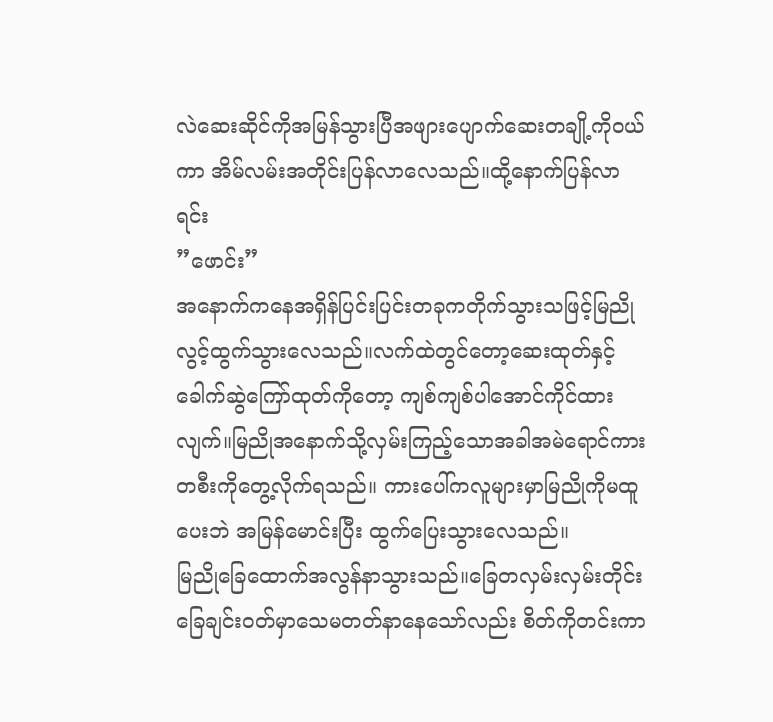လဲဆေးဆိုင်ကိုအမြန်သွားပြီအဖျားပျောက်ဆေးတချို့ကိုဝယ်ကာ အိမ်လမ်းအတိုင်းပြန်လာလေသည်။ထို့နောက်ပြန်လာရင်း
”ဖောင်း”
အနောက်ကနေအရှိန်ပြင်းပြင်းတခုကတိုက်သွားသဖြင့်မြညိုလွင့်ထွက်သွားလေသည်။လက်ထဲတွင်တော့ဆေးထုတ်နှင့်ခေါက်ဆွဲကြော်ထုတ်ကိုတော့ ကျစ်ကျစ်ပါအောင်ကိုင်ထားလျက်။မြညိုအနောက်သို့လှမ်းကြည့်သောအခါအမဲရောင်ကားတစီးကိုတွေ့လိုက်ရသည်။ ကားပေါ်ကလူများမှာမြညိုကိုမထူပေးဘဲ ‌အမြန်မောင်းပြီး ထွက်ပြေးသွားလေသည်။
မြညိုခြေထောက်အလွန်နာသွားသည်။ခြေ‌တလှမ်းလှမ်းတိုင်း ခြေချင်းဝတ်မှာသေမတတ်နာနေသော်လည်း စိတ်ကိုတင်းကာ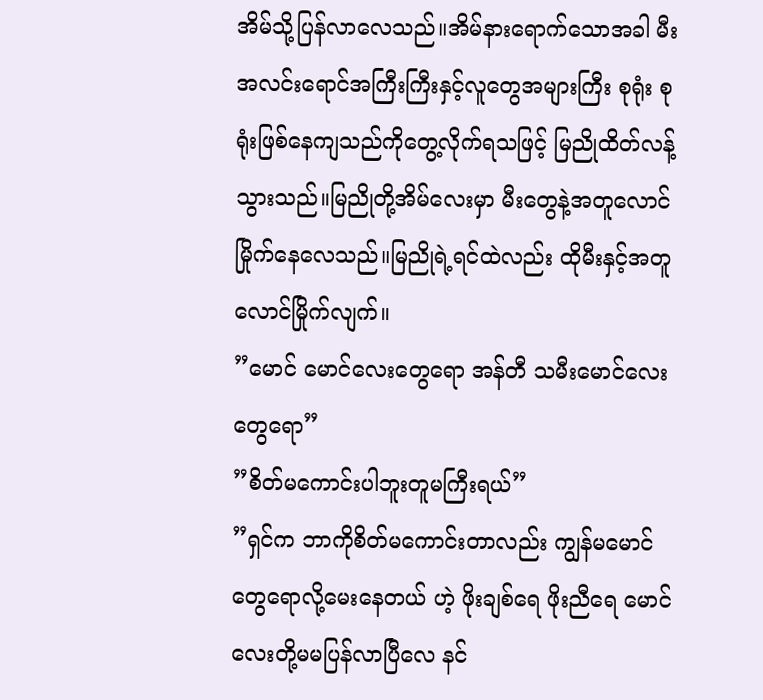အိမ်သို့ပြန်လာလေသည်။အိမ်နားရောက်သောအခါ မီးအလင်းရောင်အကြီးကြီး‌နှင့်လူတွေအများကြီး စုရုံး စုရုံးဖြစ်‌နေကျသည်ကိုတွေ့လိုက်ရသဖြင့် မြညိုထိတ်လန့်သွားသည်။မြညိုတို့အိမ်လေးမှာ မီးတွေနဲ့အတူလောင်မြိုက်နေလေသည်။မြညိုရဲ့ရင်ထဲလည်း ထိုမီးနှင့်အတူလောင်မြိုက်လျက်။
”မောင်‌ မောင်လေးတွေရော အန်တီ သမီးမောင်လေးတွေရော”
”စိတ်မကောင်းပါဘူးတူမကြီးရယ်”
”ရှင်က ဘာကိုစိတ်မကောင်းတာလည်း ကျွန်မမောင်တွေရောလို့မေးနေတယ် ဟဲ့ ဖိုးချစ်ရေ ဖိုးညီရေ မောင်လေးတို့မမပြန်လာပြီလေ နင်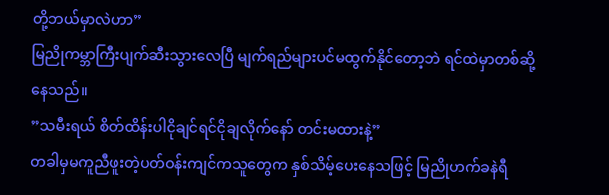တို့ဘယ်မှာလဲဟာ”
မြညိုကမ္ဘာကြီးပျက်ဆီးသွားလေပြီ မျက်ရည်များပင်မထွက်နိုင်တော့ဘဲ ရင်ထဲမှာတစ်ဆို့နေသည်။
”သမီးရယ် စိတ်ထိန်းပါငိုချင်ရင်ငိုချလိုက်နော် တင်းမထားနဲ့”
တခါမှမကူညီဖူးတဲ့ပတ်ဝန်းကျင်ကသူတွေက နှစ်သိမ့်ပေးနေသဖြင့် မြညိုဟက်ခနဲရီ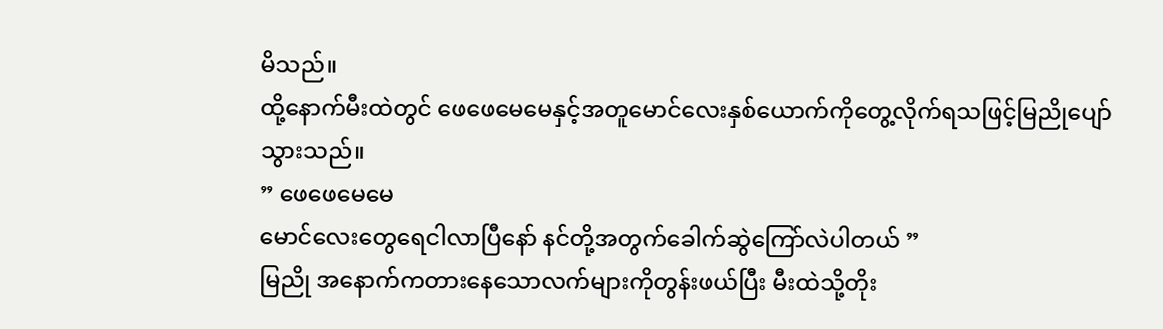မိသည်။
ထို့နောက်မီးထဲတွင် ဖေဖေမေမေနှင့်အတူမောင်လေးနှစ်ယောက်ကိုတွေ့လိုက်ရသဖြင့်မြညိုပျော်သွားသည်။
” ဖေဖေမေမေ
မောင်လေးတွေရေငါလာပြီနော် နင်တို့အတွက်ခေါက်ဆွဲကြော်လဲပါတယ် ”
မြညို အနောက်ကတားနေသောလက်များကိုတွန်းဖယ်ပြီး မီးထဲသို့တိုး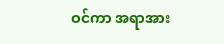ဝင်ကာ အရာအား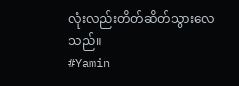လုံးလည်းတိတ်ဆိတ်သွားလေသည်။
#Yamin